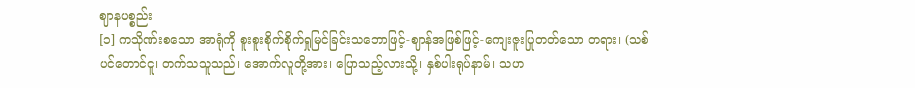ဈာနပစ္စည်း
[၁] ကသိုဏ်းစသော အာရုံကို စူးစူးစိုက်စိုက်ရှုမြင်ခြင်းသဘောဖြင့်-ဈာန်အဖြစ်ဖြင့်-ကျေးဇူးပြုတတ်သော တရား၊ (သစ်ပင်တောင်ငူ၊ တက်သသူသည်၊ အောက်လူတို့အား၊ ပြောသည့်လားသို့၊ နှစ်ပါးရုပ်နာမ်၊ သဟ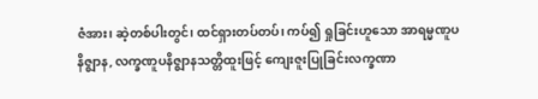ဇံအား၊ ဆဲ့တစ်ပါးတွင်၊ ထင်ရှားတပ်တပ်၊ ကပ်၍ ရှုခြင်းဟူသော အာရမ္မဏူပနိဇ္ဈာန, လက္ခဏူပနိဇ္ဈာနသတ္တိထူးဖြင့် ကျေးဇူးပြုခြင်းလက္ခဏာ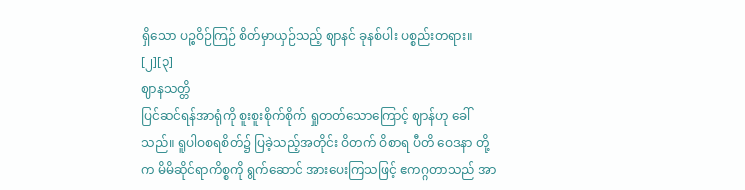ရှိသော ပဉ္စဝိဉ်ကြဉ် စိတ်မှာယှဉ်သည့် ဈာနင် ခုနစ်ပါး ပစ္စည်းတရား။ [၂][၃]
ဈာနသတ္တိ
ပြင်ဆင်ရန်အာရုံကို စူးစူးစိုက်စိုက် ရှုတတ်သောကြောင့် ဈာန်ဟု ခေါ်သည်။ ရူပါဝစရစိတ်၌ ပြခဲ့သည့်အတိုင်း ဝိတက် ဝိစာရ ပီတိ ဝေဒနာ တို့က မိမိဆိုင်ရာကိစ္စကို ရွက်ဆောင် အားပေးကြသဖြင့် ဧကဂ္ဂတာသည် အာ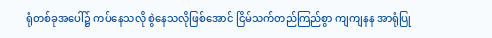ရုံတစ်ခုအပေါ်၌ ကပ်နေသလို စွဲနေသလိုဖြစ်အောင် ငြိမ်သက်တည်ကြည်စွာ ကျကျနန အာရုံပြု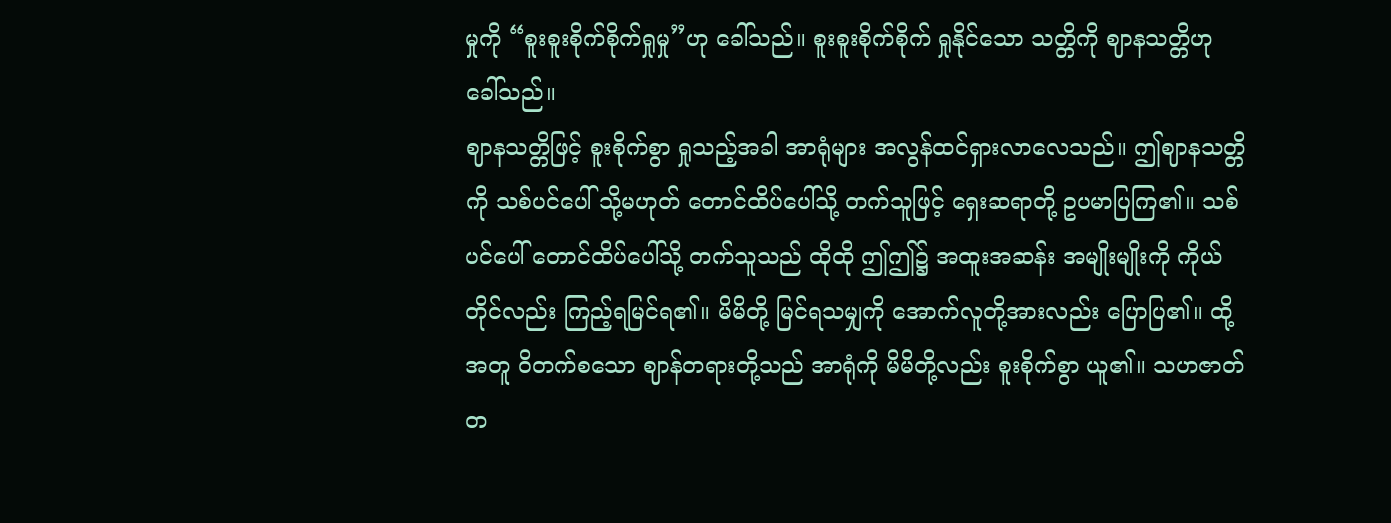မှုကို “စူးစူးစိုက်စိုက်ရှုမှု”ဟု ခေါ်သည်။ စူးစူးစိုက်စိုက် ရှုနိုင်သော သတ္တိကို ဈာနသတ္တိဟု ခေါ်သည်။
ဈာနသတ္တိဖြင့် စူးစိုက်စွာ ရှုသည့်အခါ အာရုံများ အလွန်ထင်ရှားလာလေသည်။ ဤဈာနသတ္တိကို သစ်ပင်ပေါ် သို့မဟုတ် တောင်ထိပ်ပေါ်သို့ တက်သူဖြင့် ရှေးဆရာတို့ ဥပမာပြကြ၏။ သစ်ပင်ပေါ် တောင်ထိပ်ပေါ်သို့ တက်သူသည် ထိုထို ဤဤ၌ အထူးအဆန်း အမျိုးမျိုးကို ကိုယ်တိုင်လည်း ကြည့်ရမြင်ရ၏။ မိမိတို့ မြင်ရသမျှကို အောက်လူတို့အားလည်း ပြောပြ၏။ ထို့အတူ ဝိတက်စသော ဈာန်တရားတို့သည် အာရုံကို မိမိတို့လည်း စူးစိုက်စွာ ယူ၏။ သဟဇာတ်တ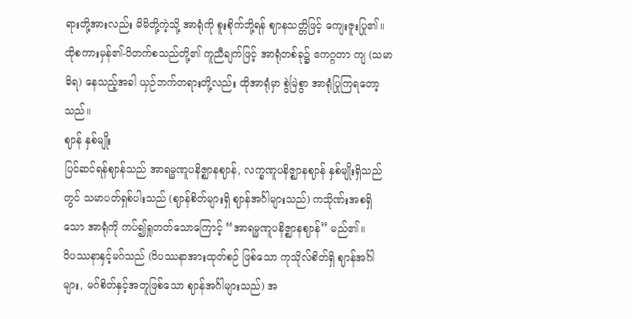ရားတို့အားလည်း မိမိတို့ကဲ့သို့ အာရုံကို စူးစိုက်ဘို့ရန် ဈာနသတ္တိဖြင့် ကျေးဇူးပြု၏။ ထိုစကားမှန်၏-ဝိတက်စသည်တို့၏ ကူညီချက်ဖြင့် အာရုံတစ်ခု၌ ဧကဂ္ဂတာ ကျ (သမာဓိရ) နေသည့်အခါ ယှဉ်ဘက်တရားတို့လည်း ထိုအာရုံမှာ စွဲမြဲစွာ အာရုံပြုကြရတော့သည်။
ဈာန် နှစ်မျိုး
ပြင်ဆင်ရန်ဈာန်သည် အာရမ္မဏူပနိဇ္ဈာနဈာန်, လက္ခဏူပနိဇ္ဈာနဈာန် နှစ်မျိုးရှိသည်တွင် သမာပတ်ရှစ်ပါးသည် (ဈာန်စိတ်များရှိ ဈာန်အင်္ဂါများသည်) ကသိုဏ်းအစရှိသော အာရုံကို ကပ်၍ရှုတတ်သောကြောင့် “အာရမ္မဏူပနိဇ္ဈာနဈာန်” မည်၏။
ဝိပဿနာနှင့်မဂ်သည် (ဝိပဿနာအားထုတ်စဉ် ဖြစ်သော ကုသိုလ်စိတ်ရှိ ဈာန်အင်္ဂါများ, မဂ်စိတ်နှင့်အတူဖြစ်သော ဈာန်အင်္ဂါများသည်) အ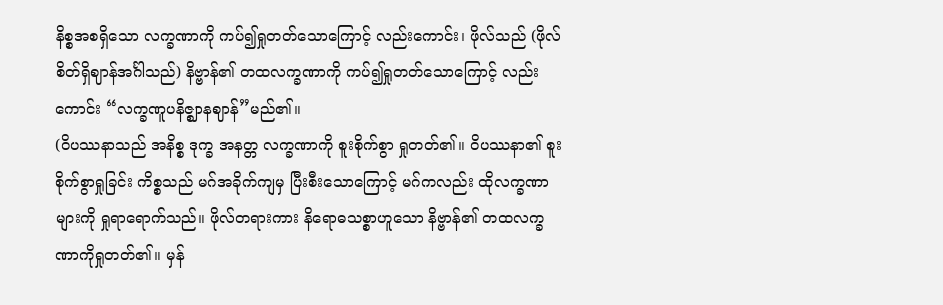နိစ္စအစရှိသော လက္ခဏာကို ကပ်၍ရှုတတ်သောကြောင့် လည်းကောင်း၊ ဖိုလ်သည် (ဖိုလ်စိတ်ရှိဈာန်အင်္ဂါသည်) နိဗ္ဗာန်၏ တထလက္ခဏာကို ကပ်၍ရှုတတ်သောကြောင့် လည်းကောင်း “လက္ခဏူပနိဇ္ဈာနဈာန်”မည်၏။
(ဝိပဿနာသည် အနိစ္စ ဒုက္ခ အနတ္တ လက္ခဏာကို စူးစိုက်စွာ ရှုတတ်၏။ ဝိပဿနာ၏ စူးစိုက်စွာရှုခြင်း ကိစ္စသည် မဂ်အခိုက်ကျမှ ပြီးစီးသောကြောင့် မဂ်ကလည်း ထိုလက္ခဏာများကို ရှုရာရောက်သည်။ ဖိုလ်တရားကား နိရောဓသစ္စာဟူသော နိဗ္ဗာန်၏ တထလက္ခဏာကိုရှုတတ်၏။ မှန်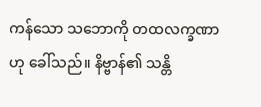ကန်သော သဘောကို တထလက္ခဏာဟု ခေါ်သည်။ နိဗ္ဗာန်၏ သန္တိ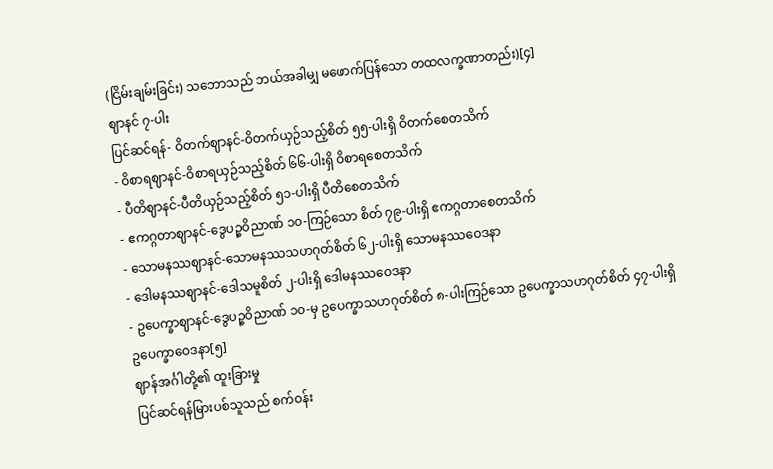(ငြိမ်းချမ်းခြင်း) သဘောသည် ဘယ်အခါမျှ မဖောက်ပြန်သော တထလက္ခဏာတည်း)[၄]
ဈာနင် ၇-ပါး
ပြင်ဆင်ရန်- ဝိတက်ဈာနင်-ဝိတက်ယှဉ်သည့်စိတ် ၅၅-ပါးရှိ ဝိတက်စေတသိက်
- ဝိစာရဈာနင်-ဝိစာရယှဉ်သည့်စိတ် ၆၆-ပါးရှိ ဝိစာရစေတသိက်
- ပီတိဈာနင်-ပီတိယှဉ်သည့်စိတ် ၅၁-ပါးရှိ ပီတိစေတသိက်
- ဧကဂ္ဂတာဈာနင်-ဒွေပဉ္စဝိညာဏ် ၁၀-ကြဉ်သော စိတ် ၇၉-ပါးရှိ ဧကဂ္ဂတာစေတသိက်
- သောမနဿဈာနင်-သောမနဿသဟဂုတ်စိတ် ၆၂-ပါးရှိ သောမနဿဝေဒနာ
- ဒေါမနဿဈာနင်-ဒေါသမူစိတ် ၂-ပါးရှိ ဒေါမနဿဝေဒနာ
- ဥပေက္ခာဈာနင်-ဒွေပဉ္စဝိညာဏ် ၁၀-မှ ဥပေက္ခာသဟဂုတ်စိတ် ၈-ပါးကြဉ်သော ဥပေက္ခာသဟဂုတ်စိတ် ၄၇-ပါးရှိ ဥပေက္ခာဝေဒနာ[၅]
ဈာန်အင်္ဂါတို့၏ ထူးခြားမှု
ပြင်ဆင်ရန်မြားပစ်သူသည် စက်ဝန်း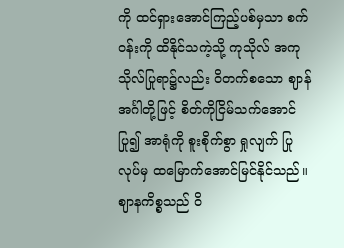ကို ထင်ရှားအောင်ကြည့်ပစ်မှသာ စက်ဝန်းကို ထိနိုင်သကဲ့သို့ ကုသိုလ် အကုသိုလ်ပြုရာ၌လည်း ဝိတက်စသော ဈာန်အင်္ဂါတို့ဖြင့် စိတ်ကိုငြိမ်သက်အောင်ပြု၍ အာရုံကို စူးစိုက်စွာ ရှုလျက် ပြုလုပ်မှ ထမြောက်အောင်မြင်နိုင်သည်။ ဈာနကိစ္စသည် ဝိ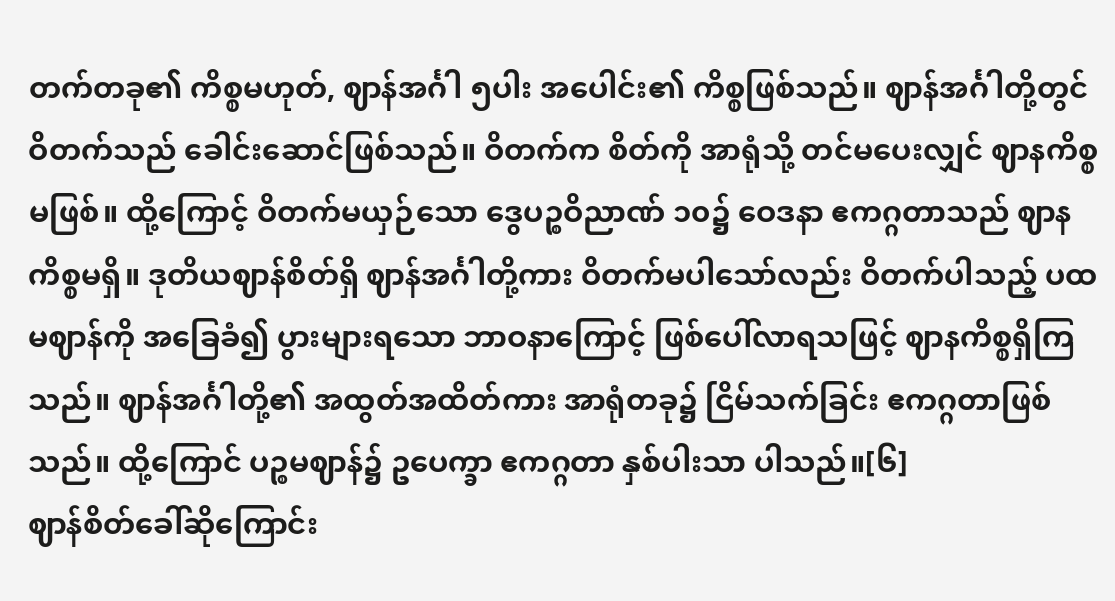တက်တခု၏ ကိစ္စမဟုတ်, ဈာန်အင်္ဂါ ၅ပါး အပေါင်း၏ ကိစ္စဖြစ်သည်။ ဈာန်အင်္ဂါတို့တွင် ဝိတက်သည် ခေါင်းဆောင်ဖြစ်သည်။ ဝိတက်က စိတ်ကို အာရုံသို့ တင်မပေးလျှင် ဈာနကိစ္စမဖြစ်။ ထို့ကြောင့် ဝိတက်မယှဉ်သော ဒွေပဉ္စဝိညာဏ် ၁၀၌ ဝေဒနာ ဧကဂ္ဂတာသည် ဈာနကိစ္စမရှိ။ ဒုတိယဈာန်စိတ်ရှိ ဈာန်အင်္ဂါတို့ကား ဝိတက်မပါသော်လည်း ဝိတက်ပါသည့် ပထမဈာန်ကို အခြေခံ၍ ပွားများရသော ဘာဝနာကြောင့် ဖြစ်ပေါ်လာရသဖြင့် ဈာနကိစ္စရှိကြသည်။ ဈာန်အင်္ဂါတို့၏ အထွတ်အထိတ်ကား အာရုံတခု၌ ငြိမ်သက်ခြင်း ဧကဂ္ဂတာဖြစ်သည်။ ထို့ကြောင် ပဉ္စမဈာန်၌ ဥပေက္ခာ ဧကဂ္ဂတာ နှစ်ပါးသာ ပါသည်။[၆]
ဈာန်စိတ်ခေါ်ဆိုကြောင်း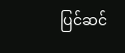ပြင်ဆင်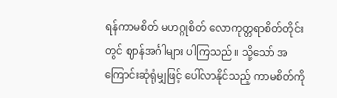ရန်ကာမစိတ် မဟဂ္ဂုစိတ် လောကုတ္တရာစိတ်တိုင်းတွင် ဈာန်အင်္ဂါများ ပါကြသည်။ သို့သော် အကြောင်းဆုံရုံမျှဖြင့် ပေါ်လာနိုင်သည့် ကာမစိတ်ကို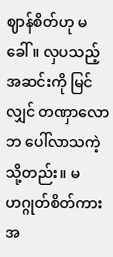ဈာန်စိတ်ဟု မခေါ်။ လှပသည့် အဆင်းကို မြင်လျှင် တဏှာလောဘ ပေါ်လာသကဲ့သို့တည်း။ မဟဂ္ဂုတ်စိတ်ကား အ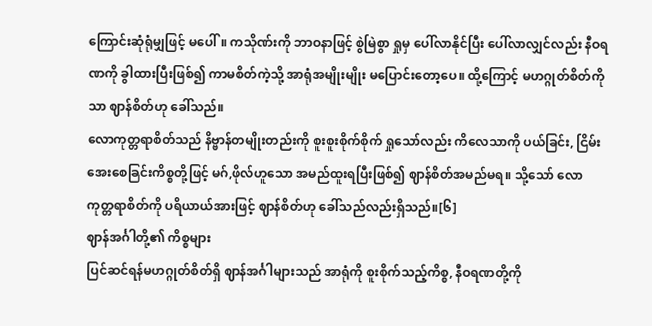ကြောင်းဆုံရုံမျှဖြင့် မပေါ်။ ကသိုဏ်းကို ဘာဝနာဖြင့် စွဲမြဲစွာ ရှုမှ ပေါ်လာနိုင်ပြီး ပေါ်လာလျှင်လည်း နီဝရဏကို ခွါထားပြီးဖြစ်၍ ကာမစိတ်ကဲ့သို့ အာရုံအမျိုးမျိုး မပြောင်းတော့ပေ။ ထို့ကြောင့် မဟဂ္ဂုတ်စိတ်ကိုသာ ဈာန်စိတ်ဟု ခေါ်သည်။
လောကုတ္တရာစိတ်သည် နိဗ္ဗာန်တမျိုးတည်းကို စူးစူးစိုက်စိုက် ရှုသော်လည်း ကိလေသာကို ပယ်ခြင်း, ငြိမ်းအေးစေခြင်းကိစ္စတို့ဖြင့် မဂ်,ဖိုလ်ဟူသော အမည်ထူးရပြီးဖြစ်၍ ဈာန်စိတ်အမည်မရ။ သို့သော် လောကုတ္တရာစိတ်ကို ပရိယာယ်အားဖြင့် ဈာန်စိတ်ဟု ခေါ်သည်လည်းရှိသည်။[၆]
ဈာန်အင်္ဂါတို့၏ ကိစ္စများ
ပြင်ဆင်ရန်မဟဂ္ဂုတ်စိတ်ရှိ ဈာန်အင်္ဂါများသည် အာရုံကို စူးစိုက်သည့်ကိစ္စ, နီဝရဏတို့ကို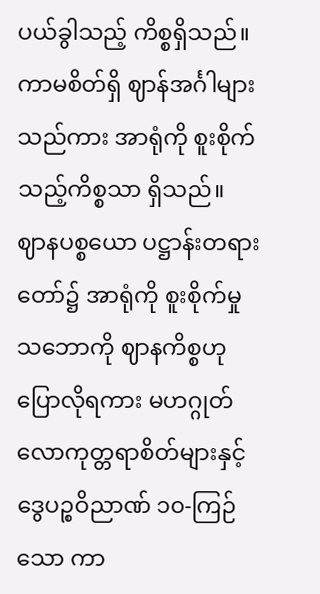ပယ်ခွါသည့် ကိစ္စရှိသည်။ ကာမစိတ်ရှိ ဈာန်အင်္ဂါများသည်ကား အာရုံကို စူးစိုက်သည့်ကိစ္စသာ ရှိသည်။
ဈာနပစ္စယော ပဋ္ဌာန်းတရားတော်၌ အာရုံကို စူးစိုက်မှုသဘောကို ဈာနကိစ္စဟု ပြောလိုရကား မဟဂ္ဂုတ် လောကုတ္တရာစိတ်များနှင့် ဒွေပဉ္စဝိညာဏ် ၁၀-ကြဉ်သော ကာ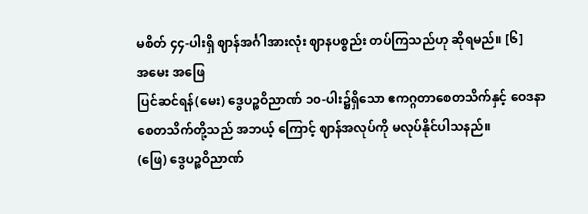မစိတ် ၄၄-ပါးရှိ ဈာန်အင်္ဂါအားလုံး ဈာနပစ္စည်း တပ်ကြသည်ဟု ဆိုရမည်။ [၆]
အမေး အဖြေ
ပြင်ဆင်ရန်(မေး) ဒွေပဉ္စဝိညာဏ် ၁၀-ပါး၌ရှိသော ဧကဂ္ဂတာစေတသိက်နှင့် ဝေဒနာစေတသိက်တို့သည် အဘယ့် ကြောင့် ဈာန်အလုပ်ကို မလုပ်နိုင်ပါသနည်။
(ဖြေ) ဒွေပဉ္စဝိညာဏ်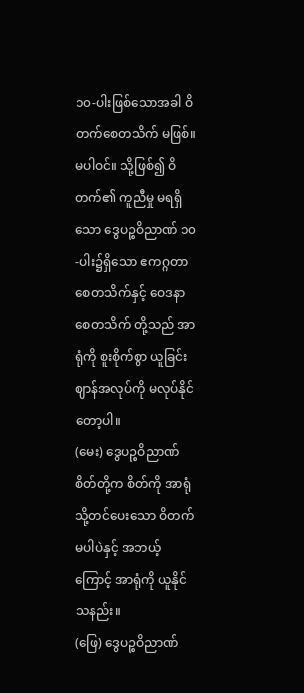၁၀-ပါးဖြစ်သောအခါ ဝိတက်စေတသိက် မဖြစ်။ မပါဝင်။ သို့ဖြစ်၍ ဝိတက်၏ ကူညီမှု မရရှိသော ဒွေပဉ္စဝိညာဏ် ၁၀-ပါး၌ရှိသော ဧကဂ္ဂတာစေတသိက်နှင့် ဝေဒနာစေတသိက် တို့သည် အာရုံကို စူးစိုက်စွာ ယူခြင်း ဈာန်အလုပ်ကို မလုပ်နိုင်တော့ပါ။
(မေး) ဒွေပဉ္စဝိညာဏ်စိတ်တို့က စိတ်ကို အာရုံသို့တင်ပေးသော ဝိတက်မပါပဲနှင့် အဘယ့်ကြောင့် အာရုံကို ယူနိုင်သနည်း။
(ဖြေ) ဒွေပဉ္စဝိညာဏ်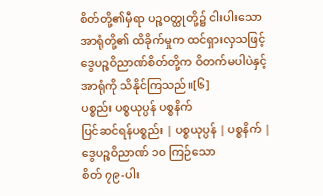စိတ်တို့၏မှီရာ ပဉ္စဝတ္ထုတို့၌ ငါးပါးသော အာရုံတို့၏ ထိခိုက်မှုက ထင်ရှားလှသဖြင့် ဒွေပဉ္စဝိညာဏ်စိတ်တို့က ဝိတက်မပါပဲနှင့် အာရုံကို သိနိုင်ကြသည်။[၆]
ပစ္စည်း ပစ္စယုပ္ပန် ပစ္စနိက်
ပြင်ဆင်ရန်ပစ္စည်း | ပစ္စယုပ္ပန် | ပစ္စနိက် |
ဒွေပဉ္စဝိညာဏ် ၁၀ ကြဉ်သော
စိတ် ၇၉-ပါး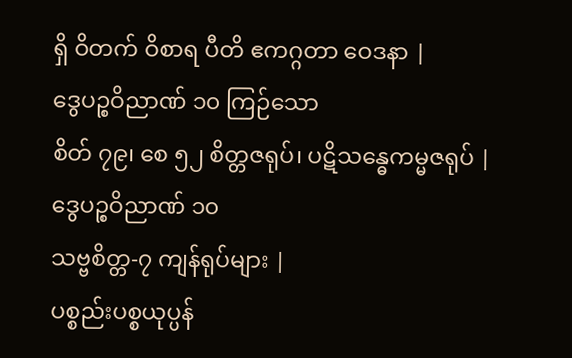ရှိ ဝိတက် ဝိစာရ ပီတိ ဧကဂ္ဂတာ ဝေဒနာ |
ဒွေပဉ္စဝိညာဏ် ၁၀ ကြဉ်သော
စိတ် ၇၉၊ စေ ၅၂ စိတ္တဇရုပ်၊ ပဋိသန္ဓေကမ္မဇရုပ် |
ဒွေပဉ္စဝိညာဏ် ၁၀
သဗ္ဗစိတ္တ-၇ ကျန်ရုပ်များ |
ပစ္စည်းပစ္စယုပ္ပန်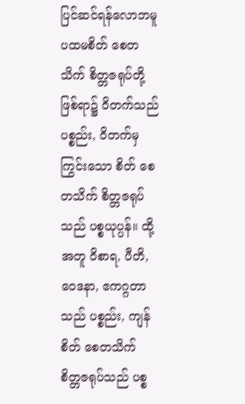ပြင်ဆင်ရန်လောဘမူပထမစိတ် စေတသိက် စိတ္တဇရုပ်တို့ဖြစ်ရာ၌ ဝိတက်သည်ပစ္စည်း, ဝိတက်မှကြွင်းသော စိတ် စေတသိက် စိတ္တဇရုပ်သည် ပစ္စယုပ္ပန်။ ထို့အတူ ဝိစာရ, ပီတိ, ဝေဒနာ, ဧကဂ္ဂတာသည် ပစ္စည်း, ကျန် စိတ် စေတသိက် စိတ္တဇရုပ်သည် ပစ္စ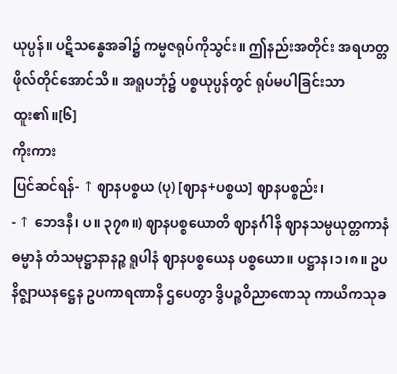ယုပ္ပန်။ ပဋိသန္ဓေအခါ၌ ကမ္မဇရုပ်ကိုသွင်း။ ဤနည်းအတိုင်း အရဟတ္တဖိုလ်တိုင်အောင်သိ။ အရူပဘုံ၌ ပစ္စယုပ္ပန်တွင် ရုပ်မပါခြင်းသာ ထူး၏။[၆]
ကိုးကား
ပြင်ဆင်ရန်- ↑ ဈာနပစ္စယ (ပု) [ဈာန+ပစ္စယ] ဈာနပစ္စည်း၊
- ↑ ဘေဒနီ၊ ပ။ ၃၇၈။) ဈာနပစ္စယောတိ ဈာနင်္ဂါနိ ဈာနသမ္ပယုတ္တကာနံ ဓမ္မာနံ တံသမုဋ္ဌာနာနဉ္စ ရူပါနံ ဈာနပစ္စယေန ပစ္စယော။ ပဋ္ဌာန၊၁၊၈။ ဥပနိဇ္ဈာယနဋ္ဌေန ဥပကာရဏာနိ ဌပေတွာ ဒွိပဉ္စဝိညာဏေသု ကာယိကသုခ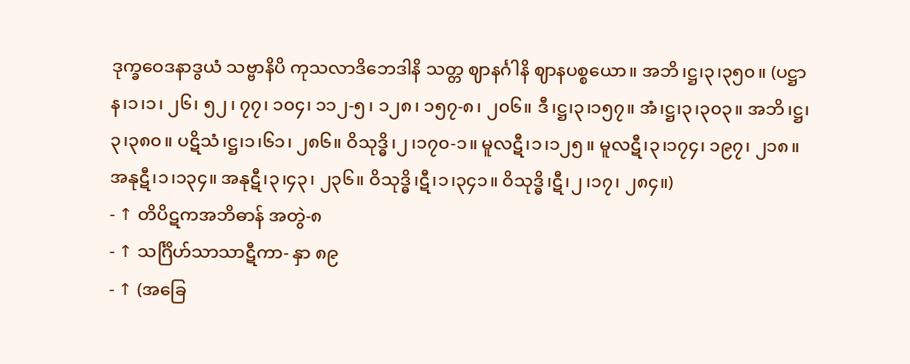ဒုက္ခဝေဒနာဒွယံ သဗ္ဗာနိပိ ကုသလာဒိဘေဒါနိ သတ္တ ဈာနင်္ဂါနိ ဈာနပစ္စယော။ အဘိ၊ဋ္ဌ၊၃၊၃၅၀။ (ပဋ္ဌာန၊၁၊၁၊ ၂၆၊ ၅၂၊ ၇၇၊ ၁၀၄၊ ၁၁၂-၅၊ ၁၂၈၊ ၁၅၇-၈၊ ၂၀၆။ ဒီ၊ဋ္ဌ၊၃၊၁၅၇။ အံ၊ဋ္ဌ၊၃၊၃၀၃။ အဘိ၊ဋ္ဌ၊၃၊၃၈၀။ ပဋိသံ၊ဋ္ဌ၊၁၊၆၁၊ ၂၈၆။ ဝိသုဒ္ဓိ၊၂၊၁၇၀-၁။ မူလဋီ၊၁၊၁၂၅။ မူလဋီ၊၃၊၁၇၄၊ ၁၉၇၊ ၂၁၈။ အနုဋီ၊၁၊၁၃၄။ အနုဋီ၊၃၊၄၃၊ ၂၃၆။ ဝိသုဒ္ဓိ၊ဋီ၊၁၊၃၄၁။ ဝိသုဒ္ဓိ၊ဋီ၊၂၊၁၇၊ ၂၈၄။)
- ↑ တိပိဋကအဘိဓာန် အတွဲ-၈
- ↑ သင်္ဂြိဟ်သာသာဋီကာ- နှာ ၈၉
- ↑ (အခြေ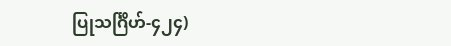ပြုသင်္ဂြိဟ်-၄၂၄)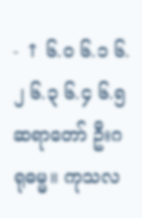- ↑ ၆.၀ ၆.၁ ၆.၂ ၆.၃ ၆.၄ ၆.၅ ဆရာတော် ဦးဂရုဓမ္မ။ ကုသလ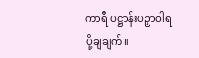ကာရီ ပဋ္ဌာန်းပဉှာဝါရ ပို့ချချက်။